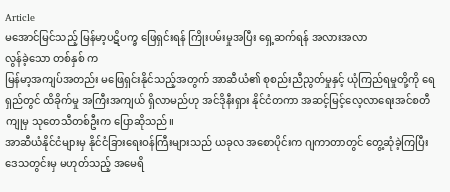Article
မအောင်မြင်သည့် မြန်မာ့ပဋိပက္ခ ဖြေရှင်းရန် ကြိုးပမ်းမှုအပြီး ရှေ့ဆက်ရန် အလားအလာ
လွန်ခဲ့သော တစ်နှစ် က
မြန်မာ့အကျပ်အတည်း မဖြေရှင်းနိုင်သည့်အတွက် အာဆီယံ၏ စုစည်းညီညွတ်မှုနှင့် ယုံကြည်ရမှုတို့ကို ရေရှည်တွင် ထိခိုက်မှု အကြီးအကျယ် ရှိလာမည်ဟု အင်ဒိုနီးရှား နိုင်ငံတကာ အဆင့်မြင့်လေ့လာရေးအင်စတီကျုမှ သုတေသီတစ်ဦးက ပြောဆိုသည်။
အာဆီယံနိုင်ငံများမှ နိုင်ငံခြားရေးဝန်ကြီးများသည် ယခုလ အစောပိုင်းက ဂျကာတာတွင် တွေ့ဆုံခဲ့ကြပြီး ဒေသတွင်းမှ မဟုတ်သည့် အမေရိ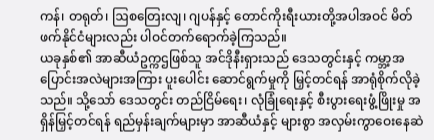ကန်၊ တရုတ်၊ ဩစတြေးလျ၊ ဂျပန်နှင့် တောင်ကိုးရီးယားတို့အပါအဝင် မိတ်ဖက်နိုင်ငံများလည်း ပါဝင်တက်ရောက်ခဲ့ကြသည်။
ယခုနှစ်၏ အာဆီယံဥက္ကဌဖြစ်သူ အင်ဒိုနီးရှားသည် ဒေသတွင်းနှင့် ကမ္ဘာ့အပြောင်းအလဲများအကြား ပူးပေါင်း ဆောင်ရွက်မှုကို မြှင့်တင်ရန် အာရုံစိုက်လိုခဲ့သည်။ သို့သော် ဒေသတွင်း တည်ငြိမ်ရေး၊ လုံခြုံရေးနှင့် စီးပွားရေးဖွံ့ဖြိုးမှု အရှိန်မြှင့်တင်ရန် ရည်မှန်းချက်များမှာ အာဆီယံနှင့် များစွာ အလှမ်းကွာဝေးနေဆဲ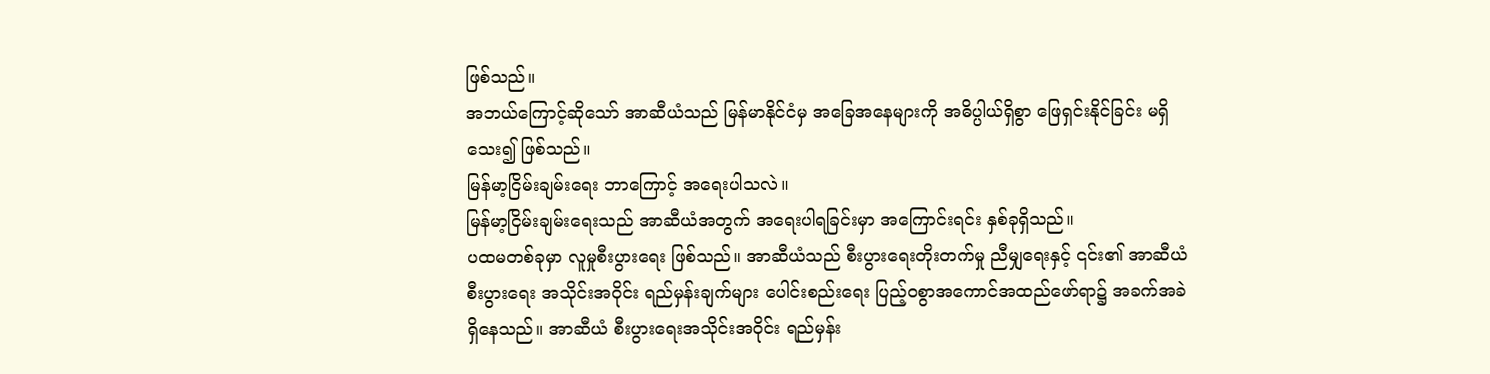ဖြစ်သည်။
အဘယ်ကြောင့်ဆိုသော် အာဆီယံသည် မြန်မာနိုင်ငံမှ အခြေအနေများကို အဓိပ္ပါယ်ရှိစွာ ဖြေရှင်းနိုင်ခြင်း မရှိသေး၍ ဖြစ်သည်။
မြန်မာ့ငြိမ်းချမ်းရေး ဘာကြောင့် အရေးပါသလဲ။
မြန်မာ့ငြိမ်းချမ်းရေးသည် အာဆီယံအတွက် အရေးပါရခြင်းမှာ အကြောင်းရင်း နှစ်ခုရှိသည်။
ပထမတစ်ခုမှာ လူမှုစီးပွားရေး ဖြစ်သည်။ အာဆီယံသည် စီးပွားရေးတိုးတက်မှု ညီမျှရေးနှင့် ၎င်း၏ အာဆီယံ စီးပွားရေး အသိုင်းအဝိုင်း ရည်မှန်းချက်များ ပေါင်းစည်းရေး ပြည့်ဝစွာအကောင်အထည်ဖော်ရာ၌ အခက်အခဲရှိနေသည်။ အာဆီယံ စီးပွားရေးအသိုင်းအဝိုင်း ရည်မှန်း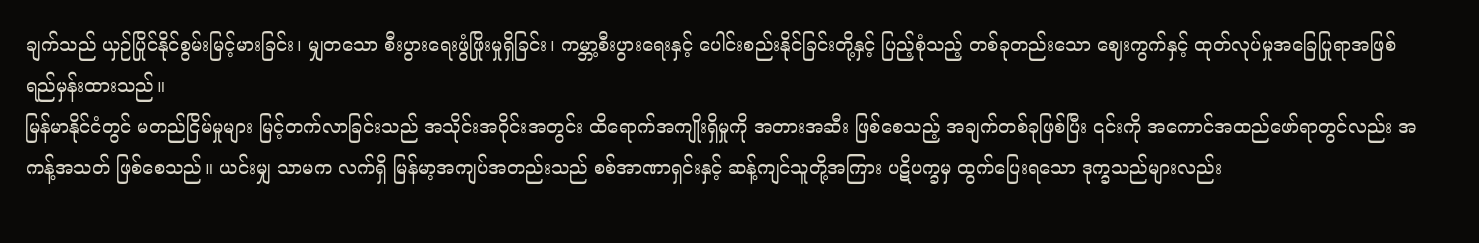ချက်သည် ယှဉ်ပြိုင်နိုင်စွမ်းမြင့်မားခြင်း၊ မျှတသော စီးပွားရေးဖွံဖြိုးမှုရှိခြင်း၊ ကမ္ဘာ့စီးပွားရေးနှင့် ပေါင်းစည်းနိုင်ခြင်းတို့နှင့် ပြည့်စုံသည့် တစ်ခုတည်းသော ဈေးကွက်နှင့် ထုတ်လုပ်မှုအခြေပြုရာအဖြစ် ရည်မှန်းထားသည်။
မြန်မာနိုင်ငံတွင် မတည်ငြိမ်မှုများ မြင့်တက်လာခြင်းသည် အသိုင်းအဝိုင်းအတွင်း ထိရောက်အကျိုးရှိမှုကို အတားအဆီး ဖြစ်စေသည့် အချက်တစ်ခုဖြစ်ပြီး ၎င်းကို အကောင်အထည်ဖော်ရာတွင်လည်း အကန့်အသတ် ဖြစ်စေသည်။ ယင်းမျှ သာမက လက်ရှိ မြန်မာ့အကျပ်အတည်းသည် စစ်အာဏာရှင်းနှင့် ဆန့်ကျင်သူတို့အကြား ပဋိပက္ခမှ ထွက်ပြေးရသော ဒုက္ခသည်များလည်း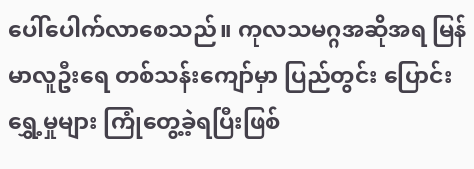ပေါ်ပေါက်လာစေသည်။ ကုလသမဂ္ဂအဆိုအရ မြန်မာလူဦးရေ တစ်သန်းကျော်မှာ ပြည်တွင်း ပြောင်းရွှေ့မှုများ ကြုံတွေ့ခဲ့ရပြီးဖြစ်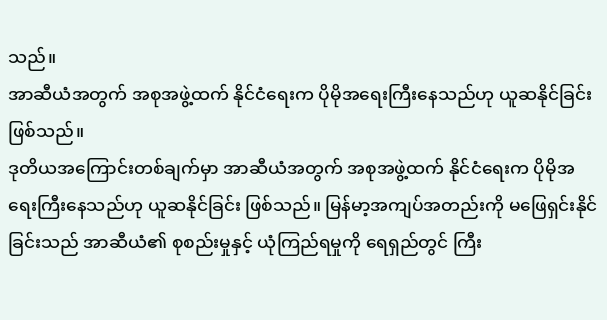သည်။
အာဆီယံအတွက် အစုအဖွဲ့ထက် နိုင်ငံရေးက ပိုမိုအရေးကြီးနေသည်ဟု ယူဆနိုင်ခြင်း ဖြစ်သည်။
ဒုတိယအကြောင်းတစ်ချက်မှာ အာဆီယံအတွက် အစုအဖွဲ့ထက် နိုင်ငံရေးက ပိုမိုအရေးကြီးနေသည်ဟု ယူဆနိုင်ခြင်း ဖြစ်သည်။ မြန်မာ့အကျပ်အတည်းကို မဖြေရှင်းနိုင်ခြင်းသည် အာဆီယံ၏ စုစည်းမှုနှင့် ယုံကြည်ရမှုကို ရေရှည်တွင် ကြီး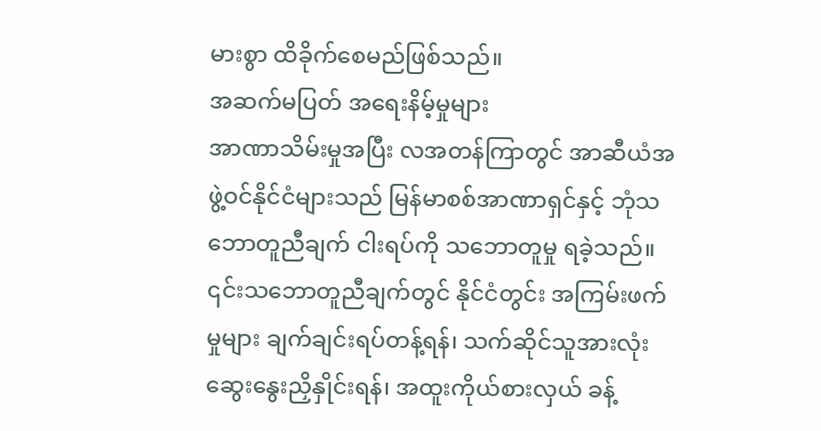မားစွာ ထိခိုက်စေမည်ဖြစ်သည်။
အဆက်မပြတ် အရေးနိမ့်မှုများ
အာဏာသိမ်းမှုအပြီး လအတန်ကြာတွင် အာဆီယံအဖွဲ့ဝင်နိုင်ငံများသည် မြန်မာစစ်အာဏာရှင်နှင့် ဘုံသဘောတူညီချက် ငါးရပ်ကို သဘောတူမှု ရခဲ့သည်။
၎င်းသဘောတူညီချက်တွင် နိုင်ငံတွင်း အကြမ်းဖက်မှုများ ချက်ချင်းရပ်တန့်ရန်၊ သက်ဆိုင်သူအားလုံး ဆွေးနွေးညှိနှိုင်းရန်၊ အထူးကိုယ်စားလှယ် ခန့်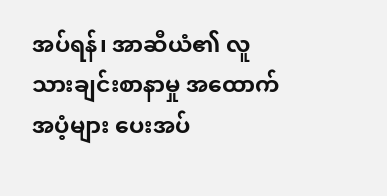အပ်ရန်၊ အာဆီယံ၏ လူသားချင်းစာနာမှု အထောက်အပံ့များ ပေးအပ်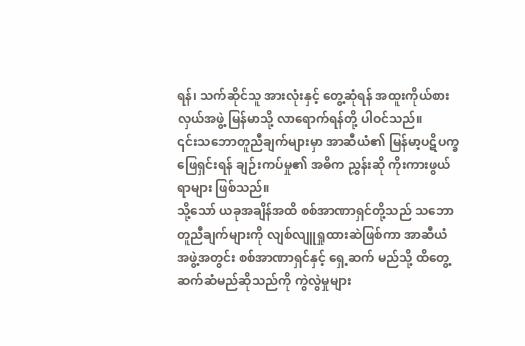ရန်၊ သက်ဆိုင်သူ အားလုံးနှင့် တွေ့ဆုံရန် အထူးကိုယ်စားလှယ်အဖွဲ့ မြန်မာသို့ လာရောက်ရန်တို့ ပါဝင်သည်။
၎င်းသဘောတူညီချက်များမှာ အာဆီယံ၏ မြန်မာ့ပဋိပက္ခဖြေရှင်းရန် ချဉ်းကပ်မှု၏ အဓိက ညွှန်းဆို ကိုးကားဖွယ်ရာများ ဖြစ်သည်။
သို့သော် ယခုအချိန်အထိ စစ်အာဏာရှင်တို့သည် သဘောတူညီချက်များကို လျစ်လျူရှုထားဆဲဖြစ်ကာ အာဆီယံ အဖွဲ့အတွင်း စစ်အာဏာရှင်နှင့် ရှေ့ဆက် မည်သို့ ထိတွေ့ဆက်ဆံမည်ဆိုသည်ကို ကွဲလွဲမှုများ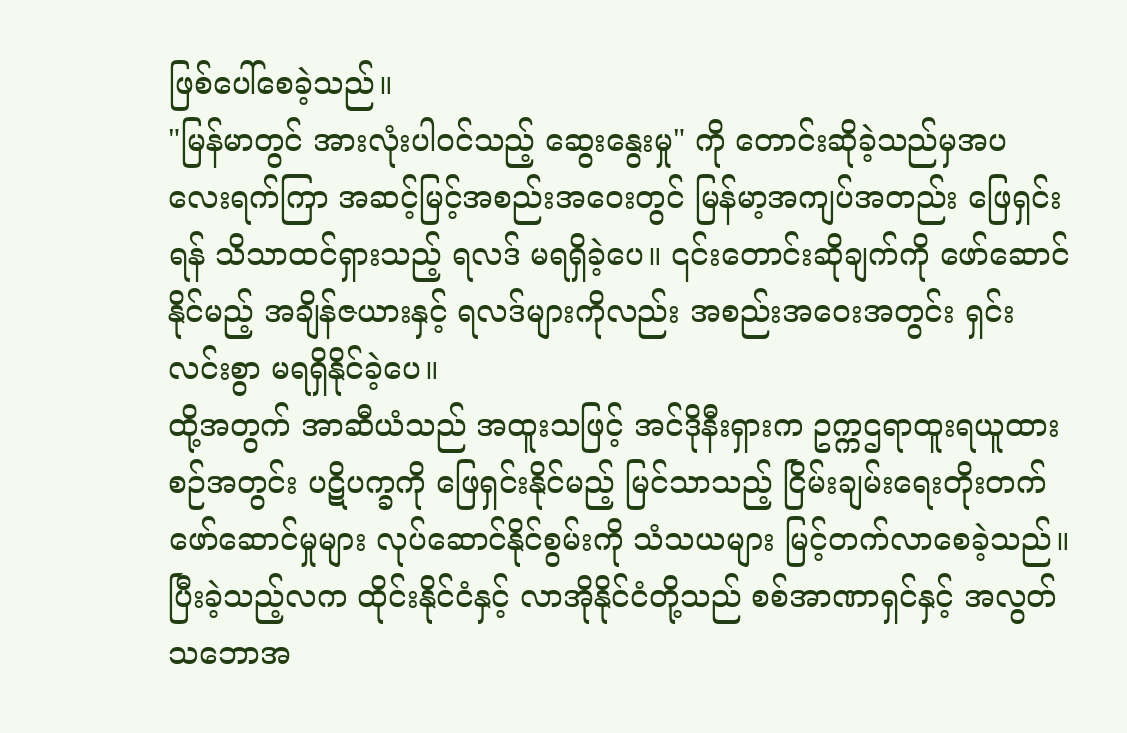ဖြစ်ပေါ်စေခဲ့သည်။
"မြန်မာတွင် အားလုံးပါဝင်သည့် ဆွေးနွေးမှု" ကို တောင်းဆိုခဲ့သည်မှအပ လေးရက်ကြာ အဆင့်မြင့်အစည်းအဝေးတွင် မြန်မာ့အကျပ်အတည်း ဖြေရှင်းရန် သိသာထင်ရှားသည့် ရလဒ် မရရှိခဲ့ပေ။ ၎င်းတောင်းဆိုချက်ကို ဖော်ဆောင်နိုင်မည့် အချိန်ဇယားနှင့် ရလဒ်များကိုလည်း အစည်းအဝေးအတွင်း ရှင်းလင်းစွာ မရရှိနိုင်ခဲ့ပေ။
ထို့အတွက် အာဆီယံသည် အထူးသဖြင့် အင်ဒိုနီးရှားက ဥက္ကဌရာထူးရယူထားစဉ်အတွင်း ပဋိပက္ခကို ဖြေရှင်းနိုင်မည့် မြင်သာသည့် ငြိမ်းချမ်းရေးတိုးတက်ဖော်ဆောင်မှုများ လုပ်ဆောင်နိုင်စွမ်းကို သံသယများ မြင့်တက်လာစေခဲ့သည်။
ပြီးခဲ့သည့်လက ထိုင်းနိုင်ငံနှင့် လာအိုနိုင်ငံတို့သည် စစ်အာဏာရှင်နှင့် အလွတ်သဘောအ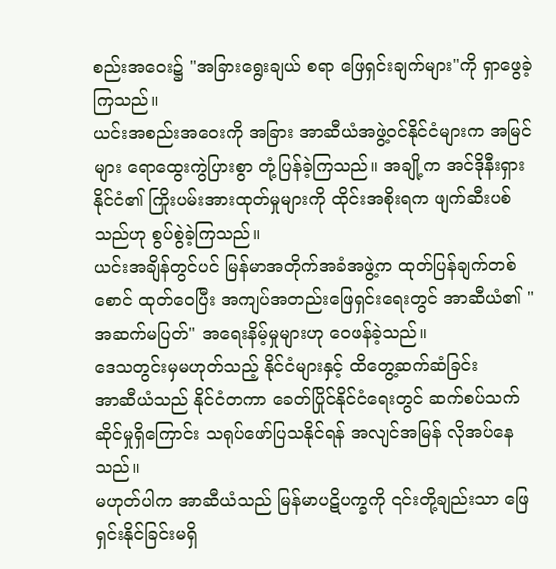စည်းအဝေး၌ "အခြားရွေးချယ် စရာ ဖြေရှင်းချက်များ"ကို ရှာဖွေခဲ့ကြသည်။
ယင်းအစည်းအဝေးကို အခြား အာဆီယံအဖွဲ့ဝင်နိုင်ငံများက အမြင်များ ရောထွေးကွဲပြားစွာ တုံ့ပြန်ခဲ့ကြသည်။ အချို့က အင်ဒိုနီးရှားနိုင်ငံ၏ ကြိုးပမ်းအားထုတ်မှုများကို ထိုင်းအစိုးရက ဖျက်ဆီးပစ်သည်ဟု စွပ်စွဲခဲ့ကြသည်။
ယင်းအချိန်တွင်ပင် မြန်မာအတိုက်အခံအဖွဲ့က ထုတ်ပြန်ချက်တစ်စောင် ထုတ်ဝေပြီး အကျပ်အတည်းဖြေရှင်းရေးတွင် အာဆီယံ၏ "အဆက်မပြတ်" အရေးနိမ့်မှုများဟု ဝေဖန်ခဲ့သည်။
ဒေသတွင်းမှမဟုတ်သည့် နိုင်ငံများနှင့် ထိတွေ့ဆက်ဆံခြင်း
အာဆီယံသည် နိုင်ငံတကာ ခေတ်ပြိုင်နိုင်ငံရေးတွင် ဆက်စပ်သက်ဆိုင်မှုရှိကြောင်း သရုပ်ဖော်ပြသနိုင်ရန် အလျင်အမြန် လိုအပ်နေသည်။
မဟုတ်ပါက အာဆီယံသည် မြန်မာပဋိပက္ခကို ၎င်းတို့ချည်းသာ ဖြေရှင်းနိုင်ခြင်းမရှိ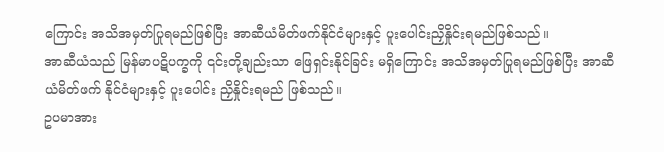ကြောင်း အသိအမှတ်ပြုရမည်ဖြစ်ပြီး အာဆီယံမိတ်ဖက်နိုင်ငံများနှင့် ပူးပေါင်းညှိနှိုင်းရမည်ဖြစ်သည်။
အာဆီယံသည် မြန်မာပဋိပက္ခကို ၎င်းတို့ချည်းသာ ဖြေရှင်းနိုင်ခြင်း မရှိကြောင်း အသိအမှတ်ပြုရမည်ဖြစ်ပြီး အာဆီယံမိတ်ဖက် နိုင်ငံများနှင့် ပူးပေါင်း ညှိနှိုင်းရမည် ဖြစ်သည်။
ဥပမာအား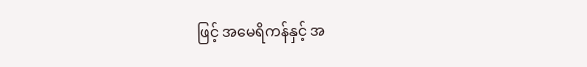ဖြင့် အမေရိကန်နှင့် အ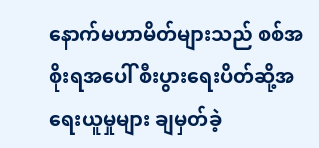နောက်မဟာမိတ်များသည် စစ်အစိုးရအပေါ် စီးပွားရေးပိတ်ဆို့အရေးယူမှုများ ချမှတ်ခဲ့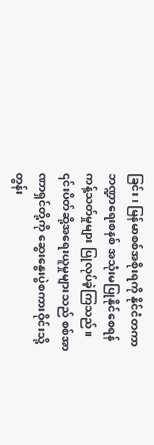ခြင်း၊ မြန်မာစစ်အစိုးရကို နိုင်ငံတကာဘဏ္ဍာရေးစနစ် အသုံးမပြုနိုင်စေရန် ကန့်သတ်မှုများ ပြုလုပ်ခဲ့ကြသည်။
၎င်းပိတ်ဆို့အရေးယူမှုများသည် စစ်အာဏာရှင်တို့ကို ဆွေးနွေးပွဲစကားဝိုင်းသို့ တွန်း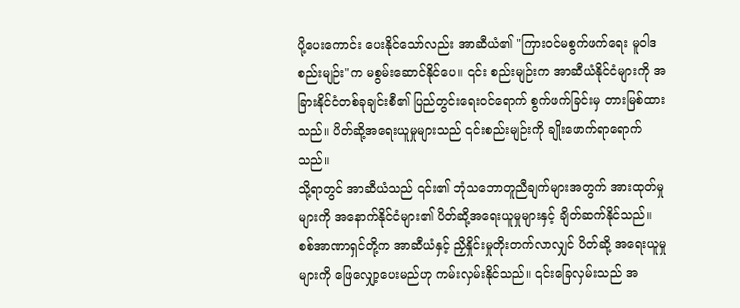ပို့ပေးကောင်း ပေးနိုင်သော်လည်း အာဆီယံ၏ "ကြားဝင်မစွက်ဖက်ရေး မူဝါဒစည်းမျဉ်း"က မစွမ်းဆောင်နိုင်ပေ။ ၎င်း စည်းမျဉ်းက အာဆီယံနိုင်ငံများကို အခြားနိုင်ငံတစ်ခုချင်းစီ၏ ပြည်တွင်းရေးဝင်ရောက် စွက်ဖက်ခြင်းမှ တားမြစ်ထားသည်။ ပိတ်ဆို့အရေးယူမှုများသည် ၎င်းစည်းမျဉ်းကို ချိုးဖောက်ရာရောက်သည်။
သို့ရာတွင် အာဆီယံသည် ၎င်း၏ ဘုံသဘောတူညီချက်များအတွက် အားထုတ်မှုများကို အနောက်နိုင်ငံများ၏ ပိတ်ဆို့အရေးယူမှုများနှင့် ချိတ်ဆက်နိုင်သည်။ စစ်အာဏာရှင်တို့က အာဆီယံနှင့် ညှိနှိုင်းမှုတိုးတက်လာလျှင် ပိတ်ဆို့ အရေးယူမှုများကို ဖြေလျှော့ပေးမည်ဟု ကမ်းလှမ်းနိုင်သည်။ ၎င်းခြေလှမ်းသည် အ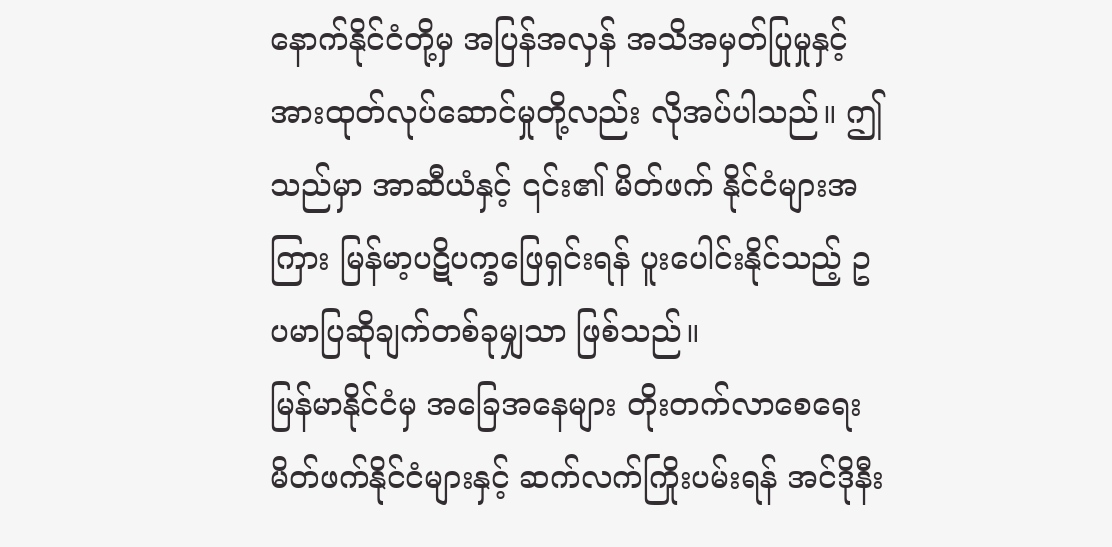နောက်နိုင်ငံတို့မှ အပြန်အလှန် အသိအမှတ်ပြုမှုနှင့် အားထုတ်လုပ်ဆောင်မှုတို့လည်း လိုအပ်ပါသည်။ ဤသည်မှာ အာဆီယံနှင့် ၎င်း၏ မိတ်ဖက် နိုင်ငံများအကြား မြန်မာ့ပဋိပက္ခဖြေရှင်းရန် ပူးပေါင်းနိုင်သည့် ဥပမာပြဆိုချက်တစ်ခုမျှသာ ဖြစ်သည်။
မြန်မာနိုင်ငံမှ အခြေအနေများ တိုးတက်လာစေရေး မိတ်ဖက်နိုင်ငံများနှင့် ဆက်လက်ကြိုးပမ်းရန် အင်ဒိုနီး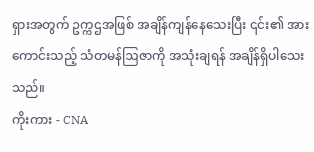ရှားအတွက် ဥက္ကဌအဖြစ် အချိန်ကျန်နေသေးပြီး ၎င်း၏ အားကောင်းသည့် သံတမန်ဩဇာကို အသုံးချရန် အချိန်ရှိပါသေးသည်။
ကိုးကား - CNA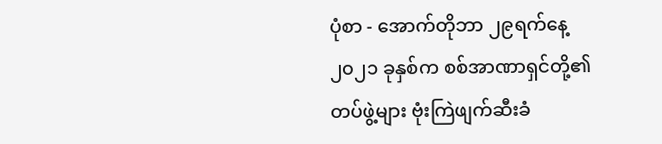ပုံစာ - အောက်တိုဘာ ၂၉ရက်နေ့ ၂၀၂၁ ခုနှစ်က စစ်အာဏာရှင်တို့၏ တပ်ဖွဲ့များ ဗုံးကြဲဖျက်ဆီးခံ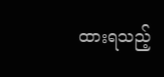ထားရသည့်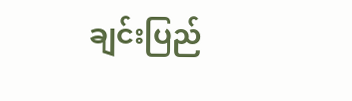ချင်းပြည်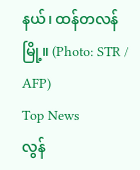နယ်၊ ထန်တလန်မြို့။ (Photo: STR / AFP)
Top News
လွန်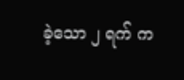ခဲ့သော ၂ ရက် က